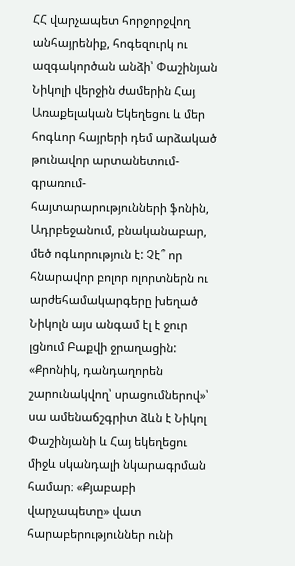ՀՀ վարչապետ հորջորջվող անհայրենիք, հոգեզուրկ ու ազգակործան անձի՝ Փաշինյան Նիկոլի վերջին ժամերին Հայ Առաքելական Եկեղեցու և մեր հոգևոր հայրերի դեմ արձակած թունավոր արտանետում-գրառում-հայտարարությունների ֆոնին, Ադրբեջանում, բնականաբար, մեծ ոգևորություն է: Չէ՞ որ հնարավոր բոլոր ոլորտներն ու արժեհամակարգերը խեղած Նիկոլն այս անգամ էլ է ջուր լցնում Բաքվի ջրաղացին:
«Քրոնիկ, դանդաղորեն շարունակվող՝ սրացումներով»՝ սա ամենաճշգրիտ ձևն է Նիկոլ Փաշինյանի և Հայ եկեղեցու միջև սկանդալի նկարագրման համար։ «Քյաբաբի վարչապետը» վատ հարաբերություններ ունի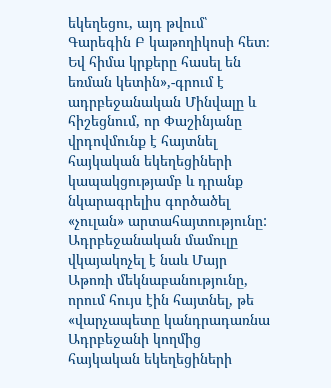եկեղեցու, այդ թվում՝ Գարեգին Բ կաթողիկոսի հետ։ Եվ հիմա կրքերը հասել են եռման կետին»,-գրում է ադրբեջանական Մինվալը և հիշեցնում, որ Փաշինյանը վրդովմունք է հայտնել հայկական եկեղեցիների կապակցությամբ և դրանք նկարագրելիս գործածել «չուլան» արտահայտությունը:
Ադրբեջանական մամուլը վկայակոչել է նաև Մայր Աթոռի մեկնաբանությունը, որում հույս էին հայտնել, թե «վարչապետը կանդրադառնա Ադրբեջանի կողմից հայկական եկեղեցիների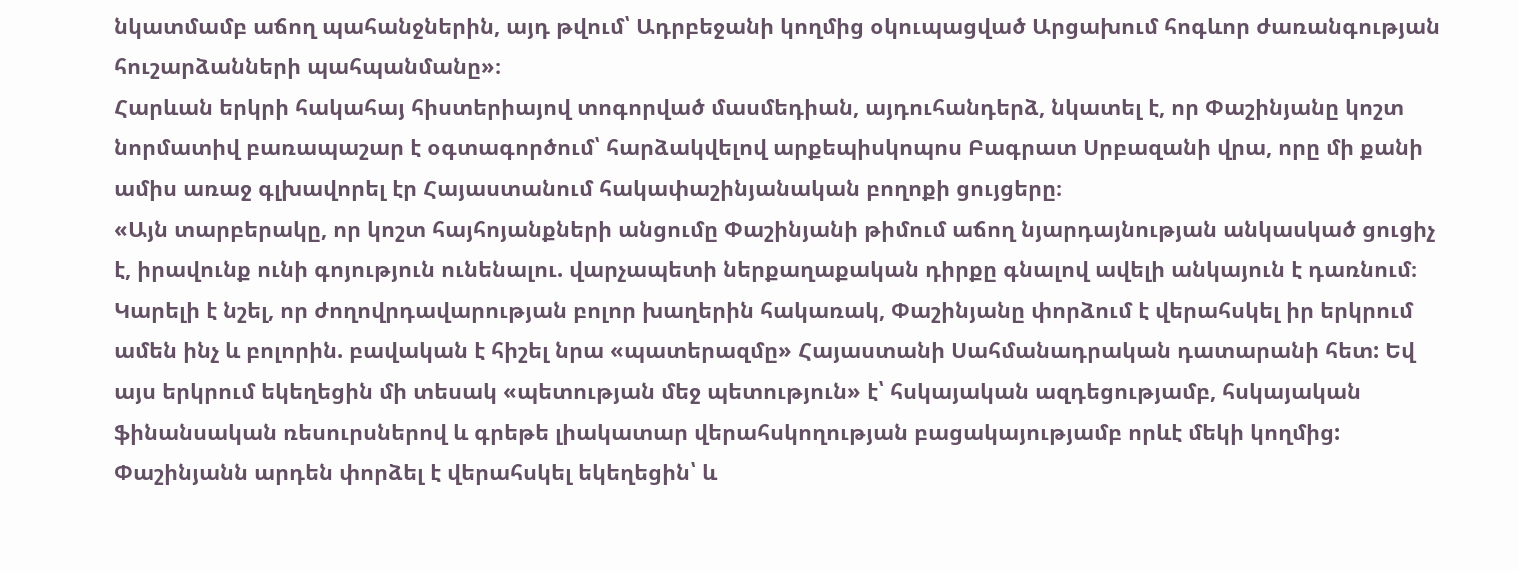նկատմամբ աճող պահանջներին, այդ թվում՝ Ադրբեջանի կողմից օկուպացված Արցախում հոգևոր ժառանգության հուշարձանների պահպանմանը»։
Հարևան երկրի հակահայ հիստերիայով տոգորված մասմեդիան, այդուհանդերձ, նկատել է, որ Փաշինյանը կոշտ նորմատիվ բառապաշար է օգտագործում՝ հարձակվելով արքեպիսկոպոս Բագրատ Սրբազանի վրա, որը մի քանի ամիս առաջ գլխավորել էր Հայաստանում հակափաշինյանական բողոքի ցույցերը։
«Այն տարբերակը, որ կոշտ հայհոյանքների անցումը Փաշինյանի թիմում աճող նյարդայնության անկասկած ցուցիչ է, իրավունք ունի գոյություն ունենալու. վարչապետի ներքաղաքական դիրքը գնալով ավելի անկայուն է դառնում։ Կարելի է նշել, որ ժողովրդավարության բոլոր խաղերին հակառակ, Փաշինյանը փորձում է վերահսկել իր երկրում ամեն ինչ և բոլորին. բավական է հիշել նրա «պատերազմը» Հայաստանի Սահմանադրական դատարանի հետ: Եվ այս երկրում եկեղեցին մի տեսակ «պետության մեջ պետություն» է՝ հսկայական ազդեցությամբ, հսկայական ֆինանսական ռեսուրսներով և գրեթե լիակատար վերահսկողության բացակայությամբ որևէ մեկի կողմից:
Փաշինյանն արդեն փորձել է վերահսկել եկեղեցին՝ և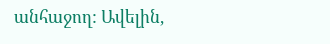անհաջող: Ավելին,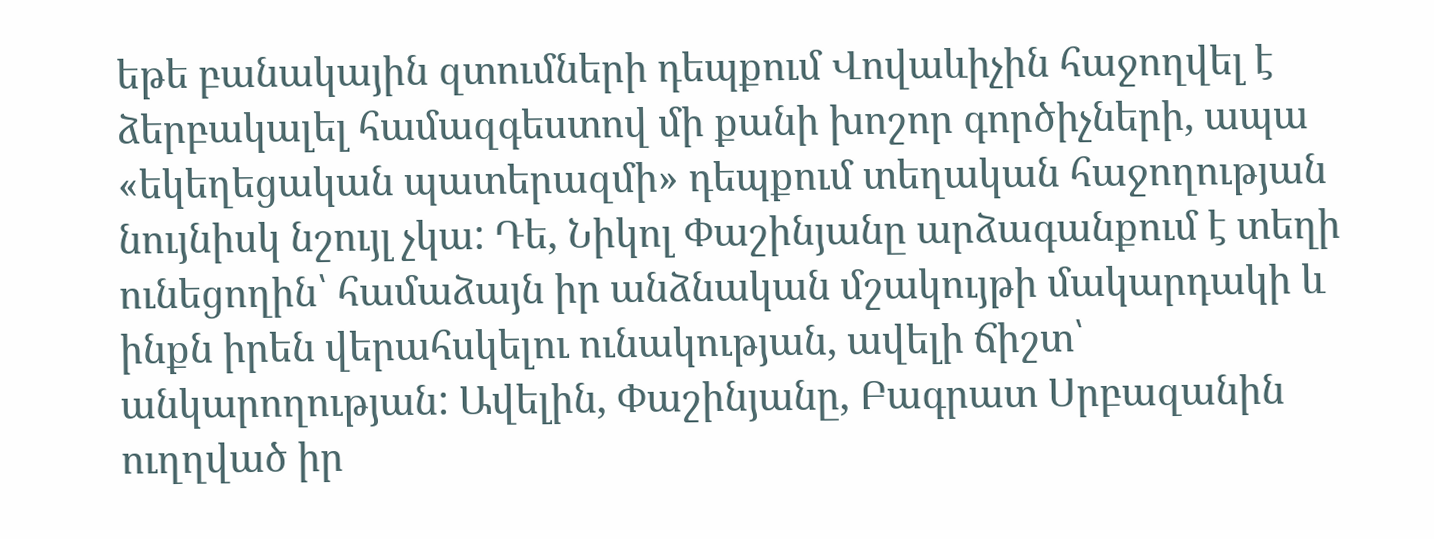եթե բանակային զտումների դեպքում Վովաևիչին հաջողվել է ձերբակալել համազգեստով մի քանի խոշոր գործիչների, ապա «եկեղեցական պատերազմի» դեպքում տեղական հաջողության նույնիսկ նշույլ չկա: Դե, Նիկոլ Փաշինյանը արձագանքում է տեղի ունեցողին՝ համաձայն իր անձնական մշակույթի մակարդակի և ինքն իրեն վերահսկելու ունակության, ավելի ճիշտ՝ անկարողության: Ավելին, Փաշինյանը, Բագրատ Սրբազանին ուղղված իր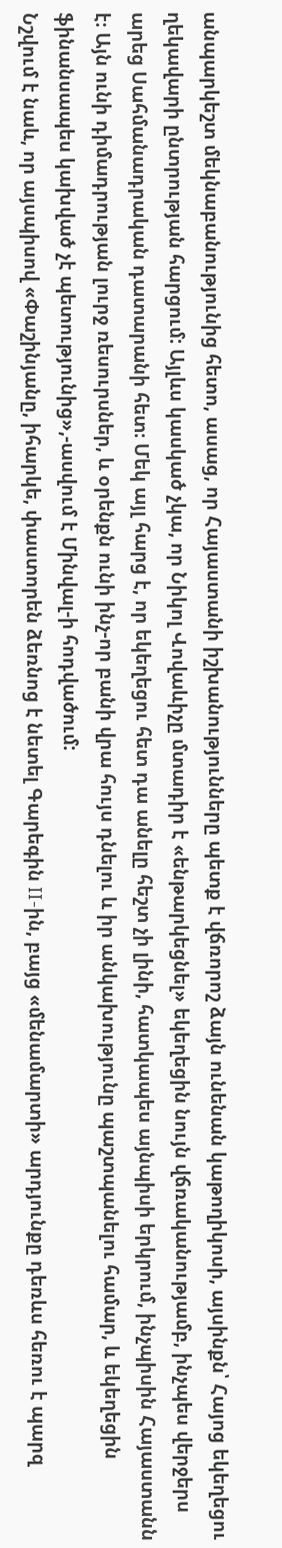անպարկեշտ մեկնաբանությունից հետո, ասաց, որ Հայաստանի իշխանությունները պետք է վճռորոշ ձայն ունենան կաթողիկոսի, այսինքն՝ Հայոց եկեղեցու ղեկավարի ընտրության հարցում: Այլևս կասկած չկա, որ Նիկոլ Վովաևիչը մտադիր է «ենթարկեցնել» եկեղեցին նույն վճռականությամբ, ինչպես վերջերս արեց Սահմանադրական դատարանի հետ։ Մեկ այլ հարց է, որ եկեղեցու հետ դա անելը հեշտ չի լինի, հատկապես այնպիսի երկրում, ինչպիսին Հայաստանն է։ Այն ունի դիմադրության լուրջ ռեսուրսներ, և օրենքն ունի ինչ-որ բանի վրա հույս դնելու և իր անկախությունը պաշտպանելու համար, և եկեղեցին ֆինանսապես կախված չէ պետությունից»,-ասվում է Մինվալ-ի հոդվածում:
Նշվում է նաև, որ այսպիսով «Փաշինյանը, իհարկե, փաստորեն ձեռնոց է նետել Գարեգին II-ին, բայց «մենամարտի» արդյունքը դեռևս հեռու է պարզ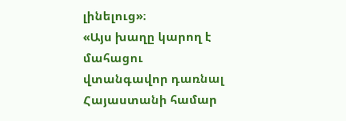լինելուց»։
«Այս խաղը կարող է մահացու վտանգավոր դառնալ Հայաստանի համար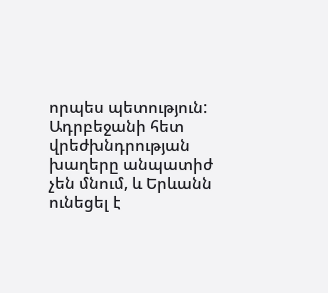որպես պետություն: Ադրբեջանի հետ վրեժխնդրության խաղերը անպատիժ չեն մնում, և Երևանն ունեցել է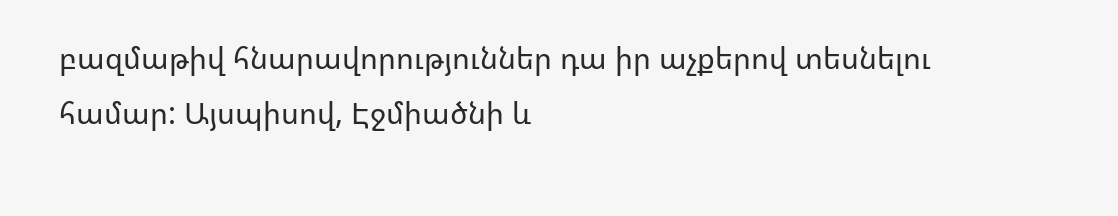բազմաթիվ հնարավորություններ դա իր աչքերով տեսնելու համար: Այսպիսով, Էջմիածնի և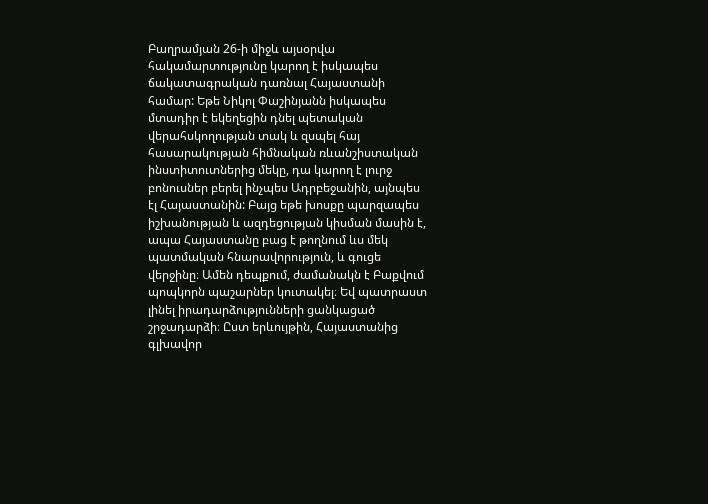Բաղրամյան 26-ի միջև այսօրվա հակամարտությունը կարող է իսկապես ճակատագրական դառնալ Հայաստանի համար: Եթե Նիկոլ Փաշինյանն իսկապես մտադիր է եկեղեցին դնել պետական վերահսկողության տակ և զսպել հայ հասարակության հիմնական ռևանշիստական ինստիտուտներից մեկը, դա կարող է լուրջ բոնուսներ բերել ինչպես Ադրբեջանին, այնպես էլ Հայաստանին: Բայց եթե խոսքը պարզապես իշխանության և ազդեցության կիսման մասին է, ապա Հայաստանը բաց է թողնում ևս մեկ պատմական հնարավորություն, և գուցե վերջինը։ Ամեն դեպքում, ժամանակն է Բաքվում պոպկորն պաշարներ կուտակել։ Եվ պատրաստ լինել իրադարձությունների ցանկացած շրջադարձի։ Ըստ երևույթին, Հայաստանից գլխավոր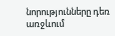նորությունները դեռ առջևում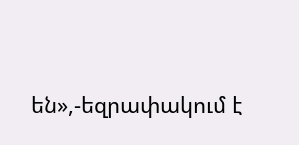են»,-եզրափակում է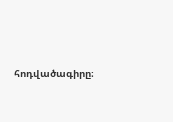հոդվածագիրը։